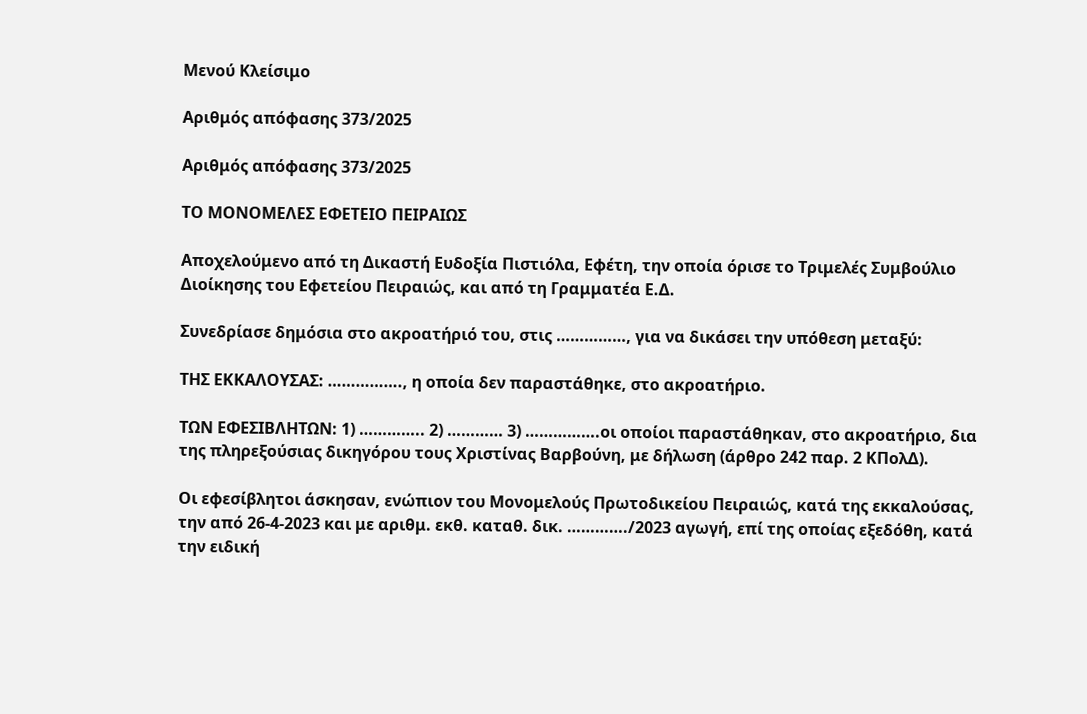Μενού Κλείσιμο

Αριθμός απόφασης 373/2025

Αριθμός απόφασης 373/2025

ΤΟ ΜΟΝΟΜΕΛΕΣ ΕΦΕΤΕΙΟ ΠΕΙΡΑΙΩΣ

Αποχελούμενο από τη Δικαστή Ευδοξία Πιστιόλα, Εφέτη, την οποία όρισε το Τριμελές Συμβούλιο Διοίκησης του Εφετείου Πειραιώς, και από τη Γραμματέα Ε.Δ.

Συνεδρίασε δημόσια στο ακροατήριό του, στις ……………, για να δικάσει την υπόθεση μεταξύ:

ΤΗΣ ΕΚΚΑΛΟΥΣΑΣ: ……………., η οποία δεν παραστάθηκε, στο ακροατήριο.

ΤΩΝ ΕΦΕΣΙΒΛΗΤΩΝ: 1) ………….. 2) ………… 3) …………….οι οποίοι παραστάθηκαν, στο ακροατήριο, δια της πληρεξούσιας δικηγόρου τους Χριστίνας Βαρβούνη, με δήλωση (άρθρο 242 παρ. 2 ΚΠολΔ).

Οι εφεσίβλητοι άσκησαν, ενώπιον του Μονομελούς Πρωτοδικείου Πειραιώς, κατά της εκκαλούσας, την από 26-4-2023 και με αριθμ. εκθ. καταθ. δικ. …………./2023 αγωγή, επί της οποίας εξεδόθη, κατά την ειδική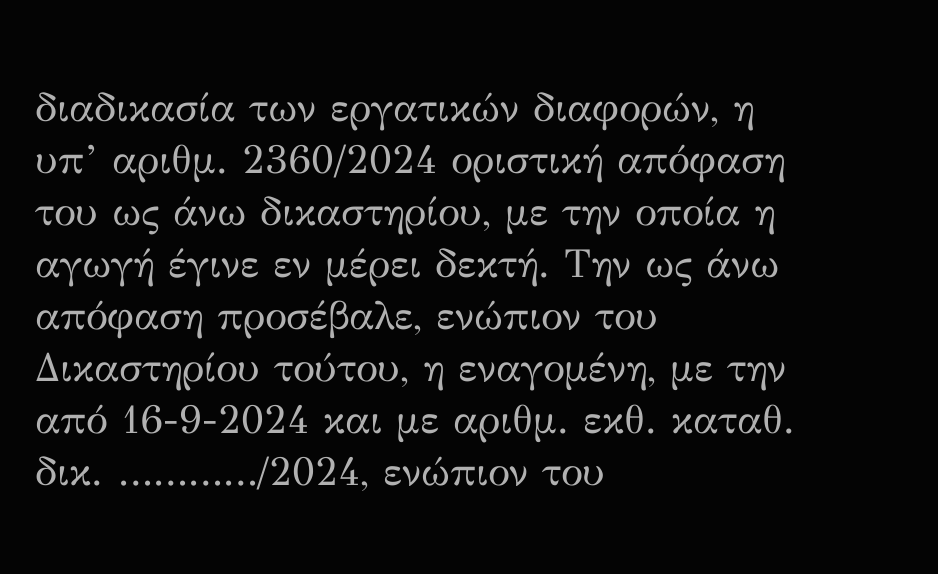διαδικασία των εργατικών διαφορών, η υπ’ αριθμ. 2360/2024 οριστική απόφαση του ως άνω δικαστηρίου, με την οποία η αγωγή έγινε εν μέρει δεκτή. Την ως άνω απόφαση προσέβαλε, ενώπιον του Δικαστηρίου τούτου, η εναγομένη, με την από 16-9-2024 και με αριθμ. εκθ. καταθ. δικ. …………/2024, ενώπιον του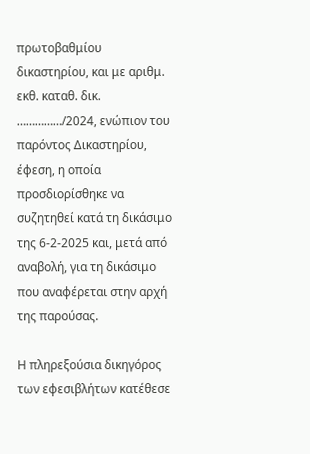πρωτοβαθμίου δικαστηρίου, και με αριθμ. εκθ. καταθ. δικ. ……………/2024, ενώπιον του παρόντος Δικαστηρίου, έφεση, η οποία προσδιορίσθηκε να συζητηθεί κατά τη δικάσιμο της 6-2-2025 και, μετά από αναβολή, για τη δικάσιμο που αναφέρεται στην αρχή της παρούσας.

Η πληρεξούσια δικηγόρος των εφεσιβλήτων κατέθεσε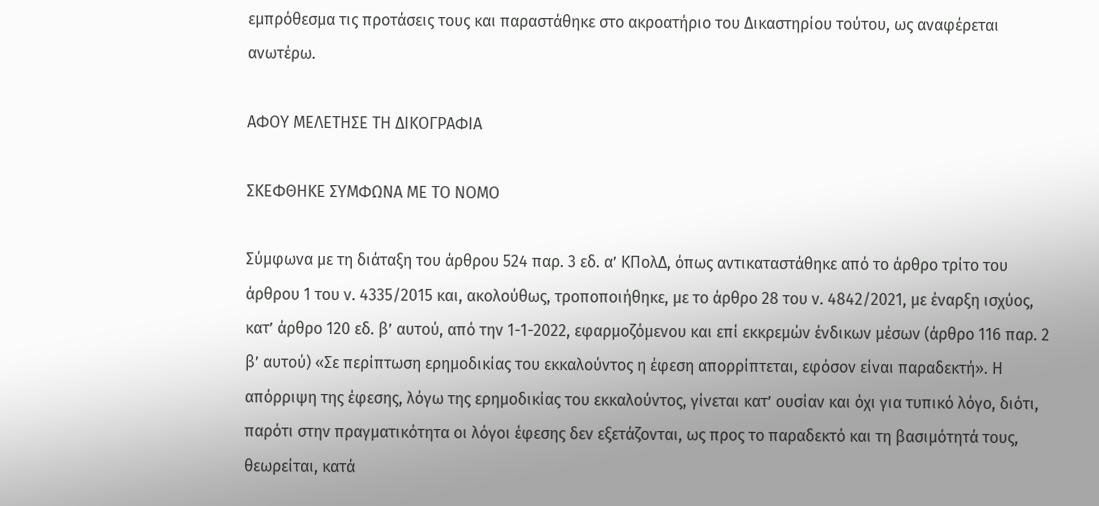εμπρόθεσμα τις προτάσεις τους και παραστάθηκε στο ακροατήριο του Δικαστηρίου τούτου, ως αναφέρεται ανωτέρω.

ΑΦΟΥ ΜΕΛΕΤΗΣΕ ΤΗ ΔΙΚΟΓΡΑΦΙΑ

ΣΚΕΦΘΗΚΕ ΣΥΜΦΩΝΑ ΜΕ ΤΟ ΝΟΜΟ

Σύμφωνα με τη διάταξη του άρθρου 524 παρ. 3 εδ. α’ ΚΠολΔ, όπως αντικαταστάθηκε από το άρθρο τρίτο του άρθρου 1 του ν. 4335/2015 και, ακολούθως, τροποποιήθηκε, με το άρθρο 28 του ν. 4842/2021, με έναρξη ισχύος, κατ’ άρθρο 120 εδ. β’ αυτού, από την 1-1-2022, εφαρμοζόμενου και επί εκκρεμών ένδικων μέσων (άρθρο 116 παρ. 2 β’ αυτού) «Σε περίπτωση ερημοδικίας του εκκαλούντος η έφεση απορρίπτεται, εφόσον είναι παραδεκτή». Η απόρριψη της έφεσης, λόγω της ερημοδικίας του εκκαλούντος, γίνεται κατ’ ουσίαν και όχι για τυπικό λόγο, διότι, παρότι στην πραγματικότητα οι λόγοι έφεσης δεν εξετάζονται, ως προς το παραδεκτό και τη βασιμότητά τους, θεωρείται, κατά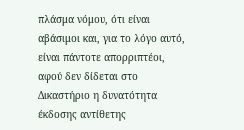πλάσμα νόμου, ότι είναι αβάσιμοι και, για το λόγο αυτό, είναι πάντοτε απορριπτέοι, αφού δεν δίδεται στο Δικαστήριο η δυνατότητα έκδοσης αντίθετης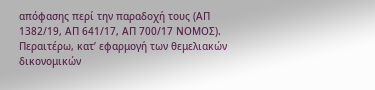απόφασης περί την παραδοχή τους (ΑΠ 1382/19, ΑΠ 641/17, ΑΠ 700/17 ΝΟΜΟΣ). Περαιτέρω, κατ’ εφαρμογή των θεμελιακών δικονομικών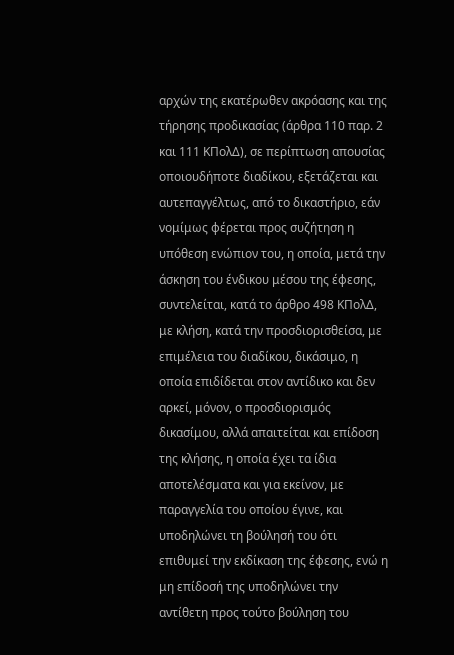αρχών της εκατέρωθεν ακρόασης και της τήρησης προδικασίας (άρθρα 110 παρ. 2 και 111 ΚΠολΔ), σε περίπτωση απουσίας οποιουδήποτε διαδίκου, εξετάζεται και αυτεπαγγέλτως, από το δικαστήριο, εάν νομίμως φέρεται προς συζήτηση η υπόθεση ενώπιον του, η οποία, μετά την άσκηση του ένδικου μέσου της έφεσης, συντελείται, κατά το άρθρο 498 ΚΠολΔ, με κλήση, κατά την προσδιορισθείσα, με επιμέλεια του διαδίκου, δικάσιμο, η οποία επιδίδεται στον αντίδικο και δεν αρκεί, μόνον, ο προσδιορισμός δικασίμου, αλλά απαιτείται και επίδοση της κλήσης, η οποία έχει τα ίδια αποτελέσματα και για εκείνον, με παραγγελία του οποίου έγινε, και υποδηλώνει τη βούλησή του ότι επιθυμεί την εκδίκαση της έφεσης, ενώ η μη επίδοσή της υποδηλώνει την αντίθετη προς τούτο βούληση του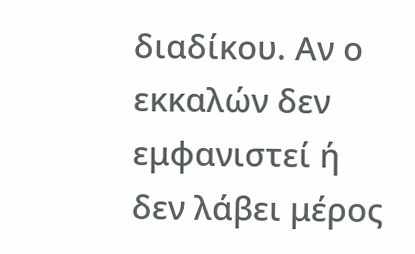διαδίκου. Αν ο εκκαλών δεν εμφανιστεί ή δεν λάβει μέρος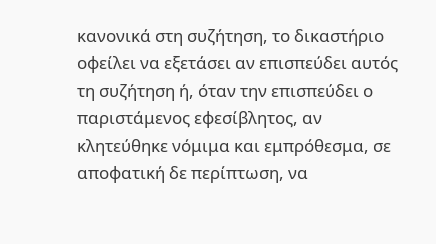κανονικά στη συζήτηση, το δικαστήριο οφείλει να εξετάσει αν επισπεύδει αυτός τη συζήτηση ή, όταν την επισπεύδει ο παριστάμενος εφεσίβλητος, αν κλητεύθηκε νόμιμα και εμπρόθεσμα, σε αποφατική δε περίπτωση, να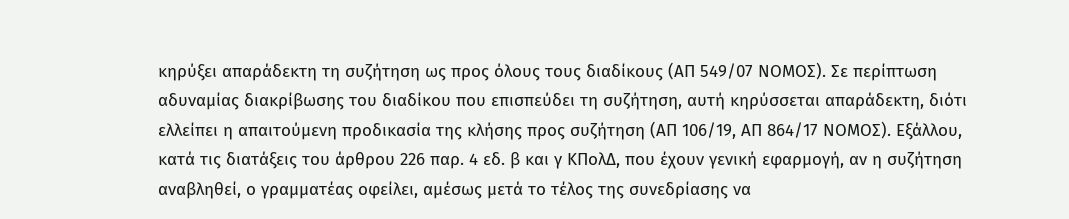κηρύξει απαράδεκτη τη συζήτηση ως προς όλους τους διαδίκους (ΑΠ 549/07 ΝΟΜΟΣ). Σε περίπτωση αδυναμίας διακρίβωσης του διαδίκου που επισπεύδει τη συζήτηση, αυτή κηρύσσεται απαράδεκτη, διότι ελλείπει η απαιτούμενη προδικασία της κλήσης προς συζήτηση (ΑΠ 106/19, ΑΠ 864/17 ΝΟΜΟΣ). Εξάλλου, κατά τις διατάξεις του άρθρου 226 παρ. 4 εδ. β και γ ΚΠολΔ, που έχουν γενική εφαρμογή, αν η συζήτηση αναβληθεί, ο γραμματέας οφείλει, αμέσως μετά το τέλος της συνεδρίασης να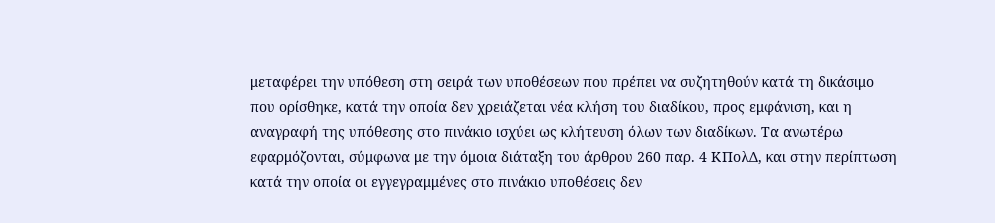μεταφέρει την υπόθεση στη σειρά των υποθέσεων που πρέπει να συζητηθούν κατά τη δικάσιμο που ορίσθηκε, κατά την οποία δεν χρειάζεται νέα κλήση του διαδίκου, προς εμφάνιση, και η αναγραφή της υπόθεσης στο πινάκιο ισχύει ως κλήτευση όλων των διαδίκων. Τα ανωτέρω εφαρμόζονται, σύμφωνα με την όμοια διάταξη του άρθρου 260 παρ. 4 ΚΠολΔ, και στην περίπτωση κατά την οποία οι εγγεγραμμένες στο πινάκιο υποθέσεις δεν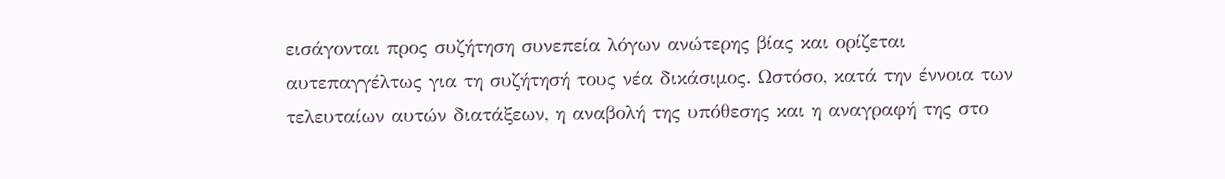εισάγονται προς συζήτηση συνεπεία λόγων ανώτερης βίας και ορίζεται αυτεπαγγέλτως για τη συζήτησή τους νέα δικάσιμος. Ωστόσο, κατά την έννοια των τελευταίων αυτών διατάξεων, η αναβολή της υπόθεσης και η αναγραφή της στο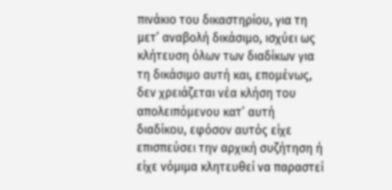πινάκιο του δικαστηρίου, για τη μετ’ αναβολή δικάσιμο, ισχύει ως κλήτευση όλων των διαδίκων για τη δικάσιμο αυτή και, επομένως, δεν χρειάζεται νέα κλήση του απολειπόμενου κατ’ αυτή διαδίκου, εφόσον αυτός είχε επισπεύσει την αρχική συζήτηση ή είχε νόμιμα κλητευθεί να παραστεί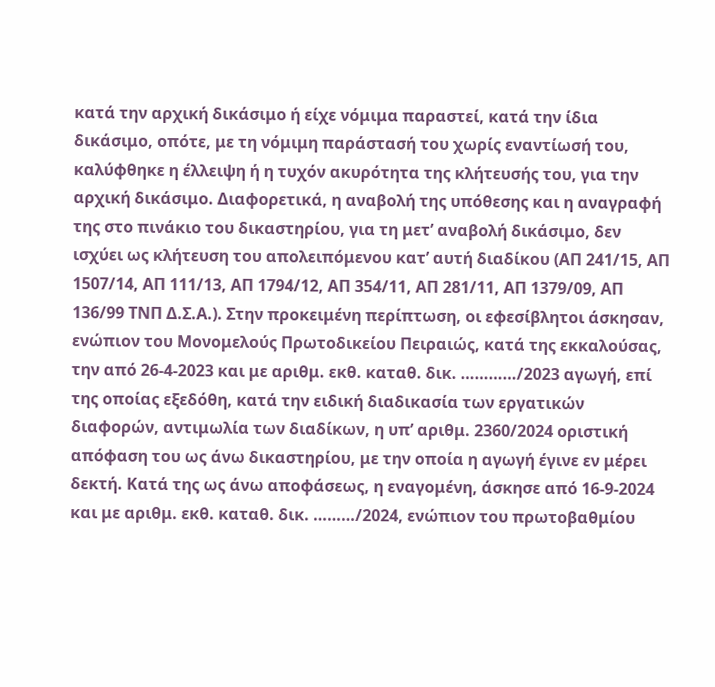κατά την αρχική δικάσιμο ή είχε νόμιμα παραστεί, κατά την ίδια δικάσιμο, οπότε, με τη νόμιμη παράστασή του χωρίς εναντίωσή του, καλύφθηκε η έλλειψη ή η τυχόν ακυρότητα της κλήτευσής του, για την αρχική δικάσιμο. Διαφορετικά, η αναβολή της υπόθεσης και η αναγραφή της στο πινάκιο του δικαστηρίου, για τη μετ’ αναβολή δικάσιμο, δεν ισχύει ως κλήτευση του απολειπόμενου κατ’ αυτή διαδίκου (ΑΠ 241/15, ΑΠ 1507/14, ΑΠ 111/13, ΑΠ 1794/12, ΑΠ 354/11, ΑΠ 281/11, ΑΠ 1379/09, ΑΠ 136/99 ΤΝΠ Δ.Σ.Α.). Στην προκειμένη περίπτωση, οι εφεσίβλητοι άσκησαν, ενώπιον του Μονομελούς Πρωτοδικείου Πειραιώς, κατά της εκκαλούσας, την από 26-4-2023 και με αριθμ. εκθ. καταθ. δικ. …………/2023 αγωγή, επί της οποίας εξεδόθη, κατά την ειδική διαδικασία των εργατικών διαφορών, αντιμωλία των διαδίκων, η υπ’ αριθμ. 2360/2024 οριστική απόφαση του ως άνω δικαστηρίου, με την οποία η αγωγή έγινε εν μέρει δεκτή. Κατά της ως άνω αποφάσεως, η εναγομένη, άσκησε από 16-9-2024 και με αριθμ. εκθ. καταθ. δικ. ………/2024, ενώπιον του πρωτοβαθμίου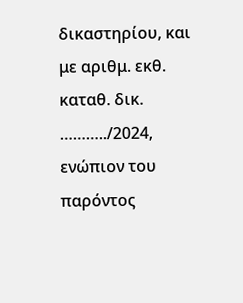δικαστηρίου, και με αριθμ. εκθ. καταθ. δικ. ………../2024, ενώπιον του παρόντος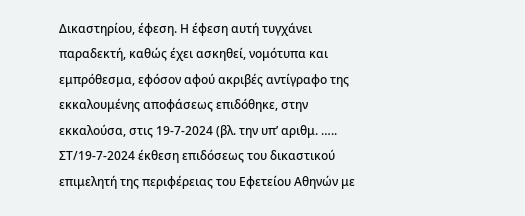Δικαστηρίου, έφεση. Η έφεση αυτή τυγχάνει παραδεκτή, καθώς έχει ασκηθεί, νομότυπα και εμπρόθεσμα, εφόσον αφού ακριβές αντίγραφο της εκκαλουμένης αποφάσεως επιδόθηκε, στην εκκαλούσα, στις 19-7-2024 (βλ. την υπ’ αριθμ. ….. ΣΤ/19-7-2024 έκθεση επιδόσεως του δικαστικού επιμελητή της περιφέρειας του Εφετείου Αθηνών με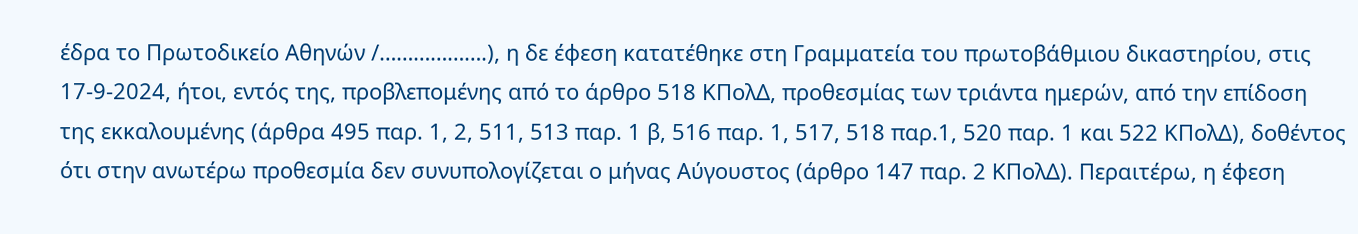έδρα το Πρωτοδικείο Αθηνών /……………….), η δε έφεση κατατέθηκε στη Γραμματεία του πρωτοβάθμιου δικαστηρίου, στις 17-9-2024, ήτοι, εντός της, προβλεπομένης από το άρθρο 518 ΚΠολΔ, προθεσμίας των τριάντα ημερών, από την επίδοση της εκκαλουμένης (άρθρα 495 παρ. 1, 2, 511, 513 παρ. 1 β, 516 παρ. 1, 517, 518 παρ.1, 520 παρ. 1 και 522 ΚΠολΔ), δοθέντος ότι στην ανωτέρω προθεσμία δεν συνυπολογίζεται ο μήνας Αύγουστος (άρθρο 147 παρ. 2 ΚΠολΔ). Περαιτέρω, η έφεση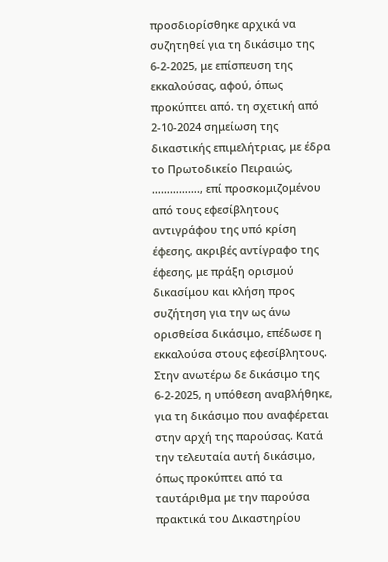προσδιορίσθηκε αρχικά να συζητηθεί για τη δικάσιμο της 6-2-2025, με επίσπευση της εκκαλούσας, αφού, όπως προκύπτει από. τη σχετική από 2-10-2024 σημείωση της δικαστικής επιμελήτριας, με έδρα το Πρωτοδικείο Πειραιώς, ……………., επί προσκομιζομένου από τους εφεσίβλητους αντιγράφου της υπό κρίση έφεσης, ακριβές αντίγραφο της έφεσης, με πράξη ορισμού δικασίμου και κλήση προς συζήτηση για την ως άνω ορισθείσα δικάσιμο, επέδωσε η εκκαλούσα στους εφεσίβλητους. Στην ανωτέρω δε δικάσιμο της 6-2-2025, η υπόθεση αναβλήθηκε, για τη δικάσιμο που αναφέρεται στην αρχή της παρούσας. Κατά την τελευταία αυτή δικάσιμο, όπως προκύπτει από τα ταυτάριθμα με την παρούσα πρακτικά του Δικαστηρίου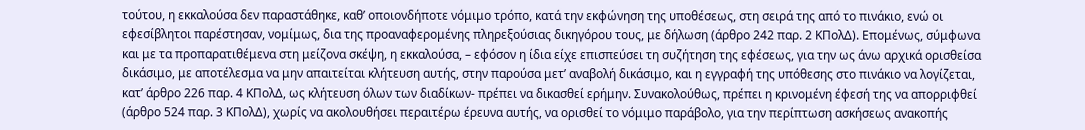τούτου, η εκκαλούσα δεν παραστάθηκε, καθ’ οποιονδήποτε νόμιμο τρόπο, κατά την εκφώνηση της υποθέσεως, στη σειρά της από το πινάκιο, ενώ οι εφεσίβλητοι παρέστησαν, νομίμως, δια της προαναφερομένης πληρεξούσιας δικηγόρου τους, με δήλωση (άρθρο 242 παρ. 2 ΚΠολΔ). Επομένως, σύμφωνα και με τα προπαρατιθέμενα στη μείζονα σκέψη, η εκκαλούσα, – εφόσον η ίδια είχε επισπεύσει τη συζήτηση της εφέσεως, για την ως άνω αρχικά ορισθείσα δικάσιμο, με αποτέλεσμα να μην απαιτείται κλήτευση αυτής, στην παρούσα μετ’ αναβολή δικάσιμο, και η εγγραφή της υπόθεσης στο πινάκιο να λογίζεται, κατ’ άρθρο 226 παρ. 4 ΚΠολΔ, ως κλήτευση όλων των διαδίκων- πρέπει να δικασθεί ερήμην. Συνακολούθως, πρέπει η κρινομένη έφεσή της να απορριφθεί (άρθρο 524 παρ. 3 ΚΠολΔ), χωρίς να ακολουθήσει περαιτέρω έρευνα αυτής, να ορισθεί το νόμιμο παράβολο, για την περίπτωση ασκήσεως ανακοπής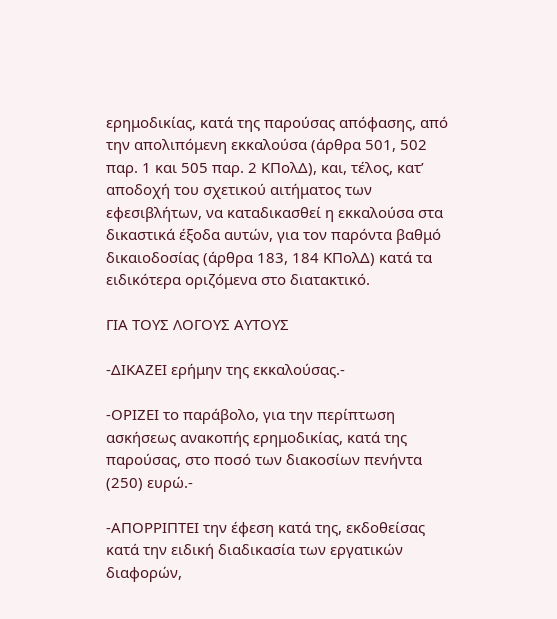ερημοδικίας, κατά της παρούσας απόφασης, από την απολιπόμενη εκκαλούσα (άρθρα 501, 502 παρ. 1 και 505 παρ. 2 ΚΠολΔ), και, τέλος, κατ’ αποδοχή του σχετικού αιτήματος των εφεσιβλήτων, να καταδικασθεί η εκκαλούσα στα δικαστικά έξοδα αυτών, για τον παρόντα βαθμό δικαιοδοσίας (άρθρα 183, 184 ΚΠολΔ) κατά τα ειδικότερα οριζόμενα στο διατακτικό.

ΓΙΑ ΤΟΥΣ ΛΟΓΟΥΣ ΑΥΤΟΥΣ

-ΔΙΚΑΖΕΙ ερήμην της εκκαλούσας.-

-ΟΡΙΖΕΙ το παράβολο, για την περίπτωση ασκήσεως ανακοπής ερημοδικίας, κατά της παρούσας, στο ποσό των διακοσίων πενήντα (250) ευρώ.-

-ΑΠΟΡΡΙΠΤΕΙ την έφεση κατά της, εκδοθείσας κατά την ειδική διαδικασία των εργατικών διαφορών,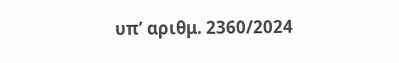υπ’ αριθμ. 2360/2024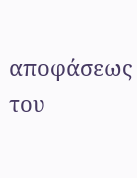αποφάσεως του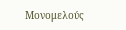Μονομελούς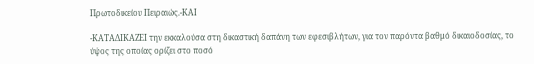Πρωτοδικείου Πειραιώς.-ΚΑΙ

-ΚΑΤΑΔΙΚΑΖΕΙ την εκκαλούσα στη δικαστική δαπάνη των εφεσιβλήτων, για τον παρόντα βαθμό δικαιοδοσίας, το ύψος της οποίας ορίζει στο ποσό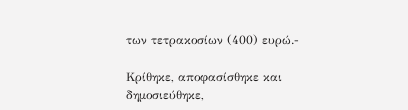των τετρακοσίων (400) ευρώ.-

Κρίθηκε, αποφασίσθηκε και δημοσιεύθηκε,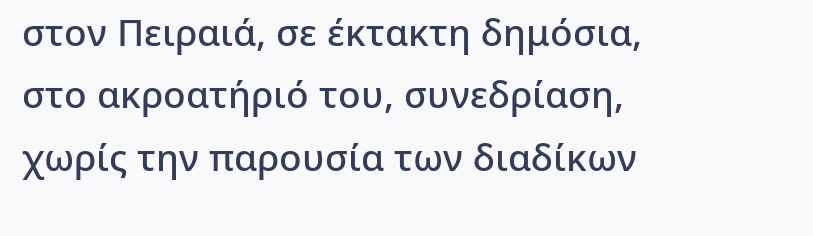στον Πειραιά, σε έκτακτη δημόσια, στο ακροατήριό του, συνεδρίαση, χωρίς την παρουσία των διαδίκων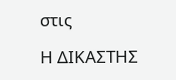στις

Η ΔΙΚΑΣΤΗΣ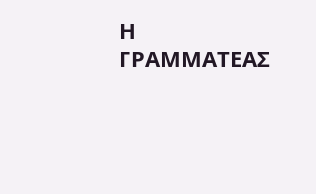Η ΓΡΑΜΜΑΤΕΑΣ